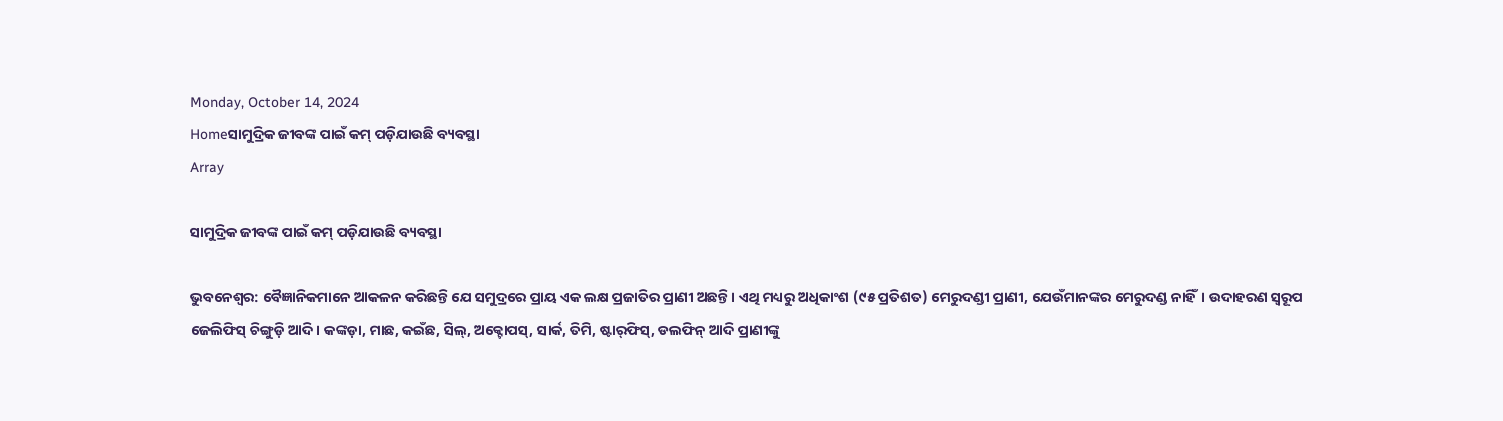Monday, October 14, 2024
Homeସାମୁଦ୍ରିକ ଜୀବଙ୍କ ପାଇଁ କମ୍‌ ପଡ଼ିଯାଉଛି ବ୍ୟବସ୍ଥା
Array

ସାମୁଦ୍ରିକ ଜୀବଙ୍କ ପାଇଁ କମ୍‌ ପଡ଼ିଯାଉଛି ବ୍ୟବସ୍ଥା

ଭୁବନେଶ୍ୱର: ବୈଜ୍ଞାନିକମାନେ ଆକଳନ କରିଛନ୍ତି ଯେ ସମୁଦ୍ରରେ ପ୍ରାୟ ଏକ ଲକ୍ଷ ପ୍ରଜାତିର ପ୍ରାଣୀ ଅଛନ୍ତି। ଏଥି ମଧ୍ୟରୁ ଅଧିକାଂଶ (୯୫ ପ୍ରତିଶତ) ମେରୁଦଣ୍ଡୀ ପ୍ରାଣୀ, ଯେଉଁମାନଙ୍କର ମେରୁଦଣ୍ଡ ନାହିଁ। ଉଦାହରଣ ସ୍ୱରୂପ ଜେଲିଫିସ୍‌ ଚିଙ୍ଗୁଡ଼ି ଆଦି। କଙ୍କଡ଼ା, ମାଛ, କଇଁଛ, ସିଲ୍‌, ଅକ୍ଟୋପସ୍‌, ସାର୍କ, ତିମି, ଷ୍ଟାର୍‌ଫିସ୍‌, ଡଲଫିନ୍‌ ଆଦି ପ୍ରାଣୀଙ୍କୁ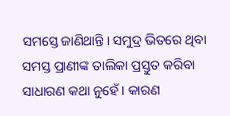ସମସ୍ତେ ଜାଣିଥାନ୍ତି। ସମୁଦ୍ର ଭିତରେ ଥିବା ସମସ୍ତ ପ୍ରାଣୀଙ୍କ ତାଲିକା ପ୍ରସ୍ତୁତ କରିବା ସାଧାରଣ କଥା ନୁହେଁ। କାରଣ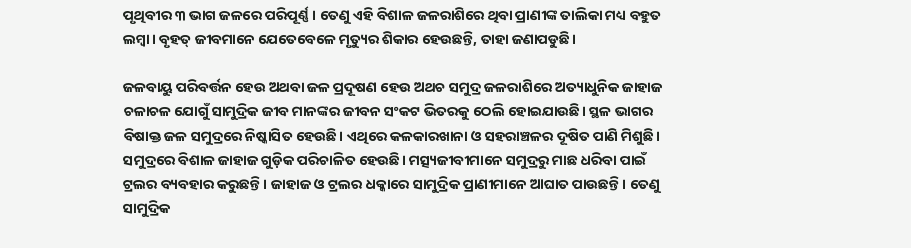ପୃଥିବୀର ୩ ଭାଗ ଜଳରେ ପରିପୂର୍ଣ୍ଣ। ତେଣୁ ଏହି ବିଶାଳ ଜଳରାଶିରେ ଥିବା ପ୍ରାଣୀଙ୍କ ତାଲିକା ମଧ୍ୟ ବହୁତ ଲମ୍ବା। ବୃହତ୍‌ ଜୀବମାନେ ଯେତେବେଳେ ମୃତ୍ୟୁର ଶିକାର ହେଉଛନ୍ତି, ତାହା ଜଣାପଡୁଛି।

ଜଳବାୟୁ ପରିବର୍ତ୍ତନ ହେଉ ଅଥବା ଜଳ ପ୍ରଦୂଷଣ ହେଉ ଅଥଚ ସମୁଦ୍ର ଜଳରାଶିରେ ଅତ୍ୟାଧୁନିକ ଜାହାଜ ଚଳାଚଳ ଯୋଗୁଁ ସାମୁଦ୍ରିକ ଜୀବ ମାନଙ୍କର ଜୀବନ ସଂକଟ ଭିତରକୁ ଠେଲି ହୋଇଯାଉଛି। ସ୍ଥଳ ଭାଗର ବିଷାକ୍ତ ଜଳ ସମୁଦ୍ରରେ ନିଷ୍କାସିତ ହେଉଛି। ଏଥିରେ କଳକାରଖାନା ଓ ସହରାଞ୍ଚଳର ଦୂଷିତ ପାଣି ମିଶୁଛି। ସମୁଦ୍ରରେ ବିଶାଳ ଜାହାଜ ଗୁଡ଼ିକ ପରିଚାଳିତ ହେଉଛି। ମତ୍ସ୍ୟଜୀବୀମାନେ ସମୁଦ୍ରରୁ ମାଛ ଧରିବା ପାଇଁ ଟ୍ରଲର ବ୍ୟବହାର କରୁଛନ୍ତି। ଜାହାଜ ଓ ଟ୍ରଲର ଧକ୍କାରେ ସାମୁଦ୍ରିକ ପ୍ରାଣୀମାନେ ଆଘାତ ପାଉଛନ୍ତି। ତେଣୁ ସାମୁଦ୍ରିକ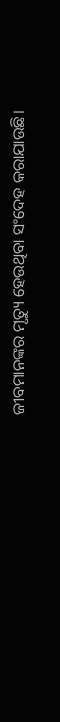ଜୀବମାନଙ୍କର ମୃତ୍ୟୁ ହେଉଥିବା ସଂଦେହ କରାଯାଉଛି।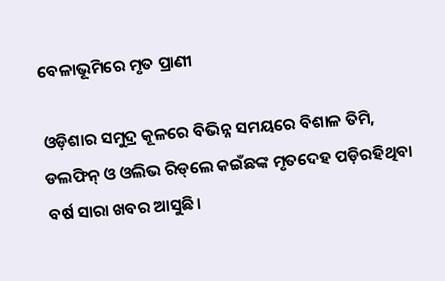ବେଳାଭୂମିରେ ମୃତ ପ୍ରାଣୀ

ଓଡ଼ିଶାର ସମୁଦ୍ର କୂଳରେ ବିଭିନ୍ନ ସମୟରେ ବିଶାଳ ତିମି, ଡଲଫିନ୍‌ ଓ ଓଲିଭ ରିଡ୍‌ଲେ କଇଁଛଙ୍କ ମୃତଦେହ ପଡ଼ିରହିଥିବା ବର୍ଷ ସାରା ଖବର ଆସୁଛି।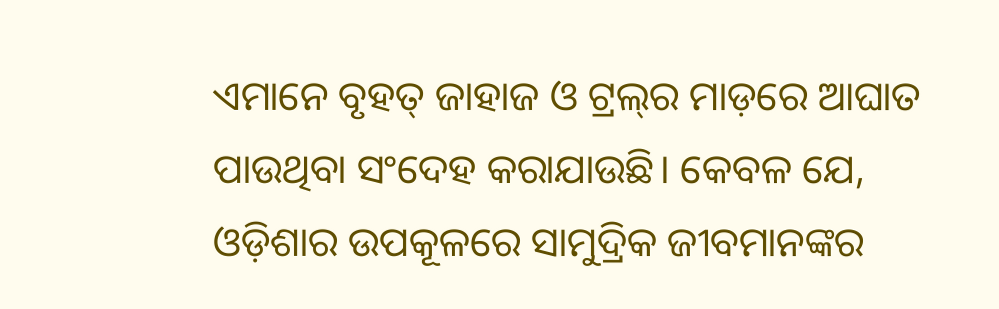ଏମାନେ ବୃହତ୍‌ ଜାହାଜ ଓ ଟ୍ରଲ୍‌ର ମାଡ଼ରେ ଆଘାତ ପାଉଥିବା ସଂଦେହ କରାଯାଉଛି। କେବଳ ଯେ, ଓଡ଼ିଶାର ଉପକୂଳରେ ସାମୁଦ୍ରିକ ଜୀବମାନଙ୍କର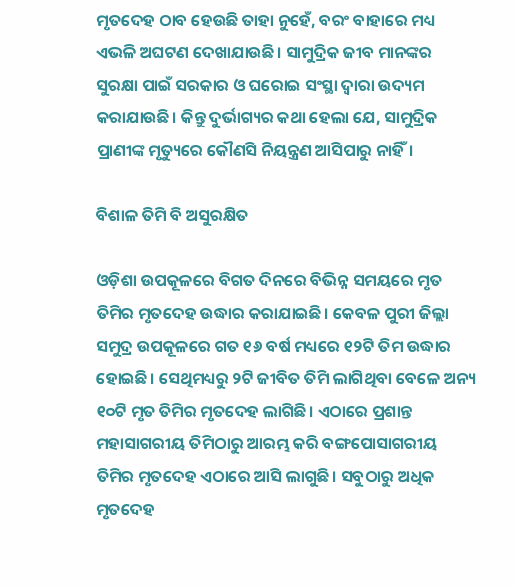ମୃତଦେହ ଠାବ ହେଉଛି ତାହା ନୁହେଁ, ବରଂ ବାହାରେ ମଧ୍ୟ ଏଭଳି ଅଘଟଣ ଦେଖାଯାଉଛି। ସାମୁଦ୍ରିକ ଜୀବ ମାନଙ୍କର ସୁରକ୍ଷା ପାଇଁ ସରକାର ଓ ଘରୋଇ ସଂସ୍ଥା ଦ୍ୱାରା ଉଦ୍ୟମ କରାଯାଉଛି। କିନ୍ତୁ ଦୁର୍ଭାଗ୍ୟର କଥା ହେଲା ଯେ, ସାମୁଦ୍ରିକ ପ୍ରାଣୀଙ୍କ ମୃତ୍ୟୁରେ କୌଣସି ନିୟନ୍ତ୍ରଣ ଆସିପାରୁ ନାହିଁ।

ବିଶାଳ ତିମି ବି ଅସୁରକ୍ଷିତ

ଓଡ଼ିଶା ଉପକୂଳରେ ବିଗତ ଦିନରେ ବିଭିନ୍ନ ସମୟରେ ମୃତ ତିମିର ମୃତଦେହ ଉଦ୍ଧାର କରାଯାଇଛି। କେବଳ ପୁରୀ ଜିଲ୍ଲା ସମୁଦ୍ର ଉପକୂଳରେ ଗତ ୧୬ ବର୍ଷ ମଧ୍ୟରେ ୧୨ଟି ତିମ ଉଦ୍ଧାର ହୋଇଛି। ସେଥିମଧ୍ୟରୁ ୨ଟି ଜୀବିତ ତିମି ଲାଗିଥିବା ବେଳେ ଅନ୍ୟ ୧୦ଟି ମୃତ ତିମିର ମୃତଦେହ ଲାଗିଛି। ଏଠାରେ ପ୍ରଶାନ୍ତ ମହାସାଗରୀୟ ତିମିଠାରୁ ଆରମ୍ଭ କରି ବଙ୍ଗପୋସାଗରୀୟ ତିମିର ମୃତଦେହ ଏଠାରେ ଆସି ଲାଗୁଛି। ସବୁଠାରୁ ଅଧିକ ମୃତଦେହ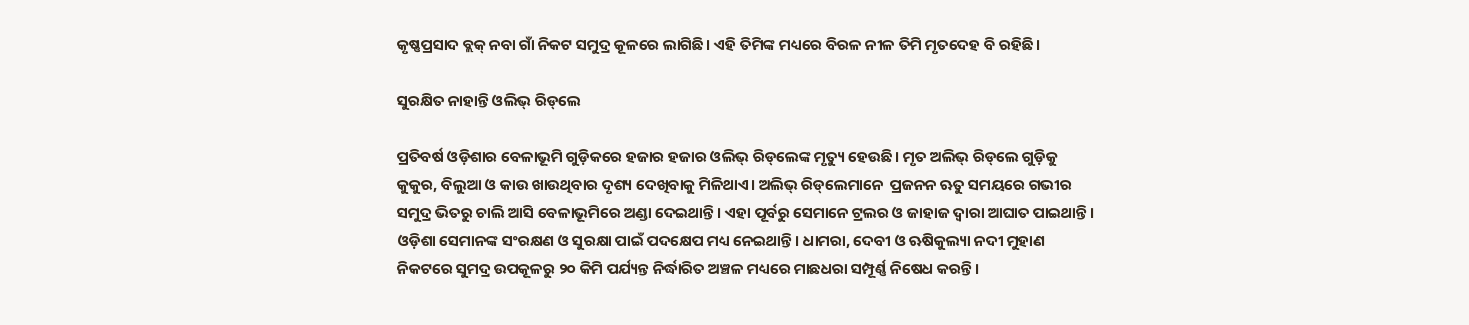କୃଷ୍ଣପ୍ରସାଦ ବ୍ଲକ୍‌ ନବା ଗାଁ ନିକଟ ସମୁଦ୍ର କୂଳରେ ଲାଗିଛି। ଏହି ତିମିଙ୍କ ମଧ୍ୟରେ ବିରଳ ନୀଳ ତିମି ମୃତଦେହ ବି ରହିଛି।

ସୁରକ୍ଷିତ ନାହାନ୍ତି ଓଲିଭ୍‌ ରିଡ୍‌ଲେ

ପ୍ରତିବର୍ଷ ଓଡ଼ିଶାର ବେଳାଭୂମି ଗୁଡ଼ିକରେ ହଜାର ହଜାର ଓଲିଭ୍‌ ରିଡ୍‌ଲେଙ୍କ ମୃତ୍ୟୁ ହେଉଛି। ମୃତ ଅଲିଭ୍‌ ରିଡ୍‌ଲେ ଗୁଡ଼ିକୁ କୁକୁର, ବିଲୁଆ ଓ କାଉ ଖାଉଥିବାର ଦୃଶ୍ୟ ଦେଖିବାକୁ ମିଳିଥାଏ। ଅଲିଭ୍‌ ରିଡ୍‌ଲେମାନେ  ପ୍ରଜନନ ଋତୁ ସମୟରେ ଗଭୀର ସମୁଦ୍ର ଭିତରୁ ଚାଲି ଆସି ବେଳାଭୂମିରେ ଅଣ୍ଡା ଦେଇଥାନ୍ତି। ଏହା ପୂର୍ବରୁ ସେମାନେ ଟ୍ରଲର ଓ ଜାହାଜ ଦ୍ୱାରା ଆଘାତ ପାଇଥାନ୍ତି। ଓଡ଼ିଶା ସେମାନଙ୍କ ସଂରକ୍ଷଣ ଓ ସୁରକ୍ଷା ପାଇଁ ପଦକ୍ଷେପ ମଧ୍ୟ ନେଇଥାନ୍ତି। ଧାମରା, ଦେବୀ ଓ ଋଷିକୁଲ୍ୟା ନଦୀ ମୁହାଣ ନିକଟରେ ସୁମଦ୍ର ଉପକୂଳରୁ ୨୦ କିମି ପର୍ଯ୍ୟନ୍ତ ନିର୍ଦ୍ଧାରିତ ଅଞ୍ଚଳ ମଧ୍ୟରେ ମାଛଧରା ସମ୍ପୂର୍ଣ୍ଣ ନିଷେଧ କରନ୍ତି।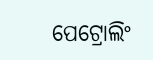ପେଟ୍ରୋଲିଂ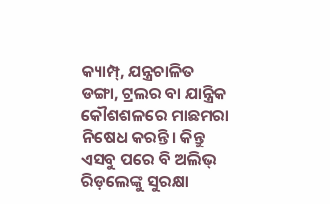କ୍ୟାମ୍ପ୍‌, ଯନ୍ତ୍ରଚାଳିତ ଡଙ୍ଗା, ଟ୍ରଲର ବା ଯାନ୍ତ୍ରିକ କୌଶଶଳରେ ମାଛମରା ନିଷେଧ କରନ୍ତି। କିନ୍ତୁ ଏସବୁ ପରେ ବି ଅଲିଭ୍‌ ରିଡ଼ଲେଙ୍କୁ ସୁରକ୍ଷା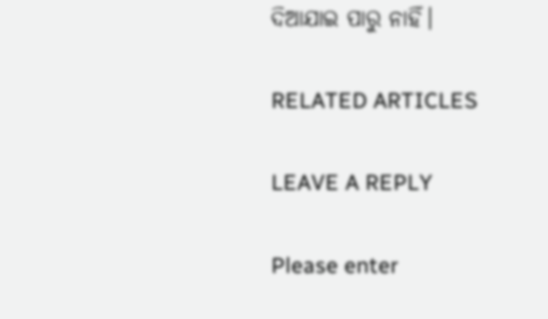ଦିଆଯାଇ ପାରୁ ନାହିଁ।

RELATED ARTICLES

LEAVE A REPLY

Please enter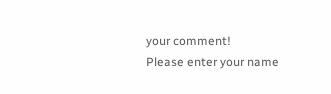your comment!
Please enter your name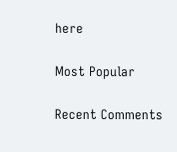here

Most Popular

Recent Comments